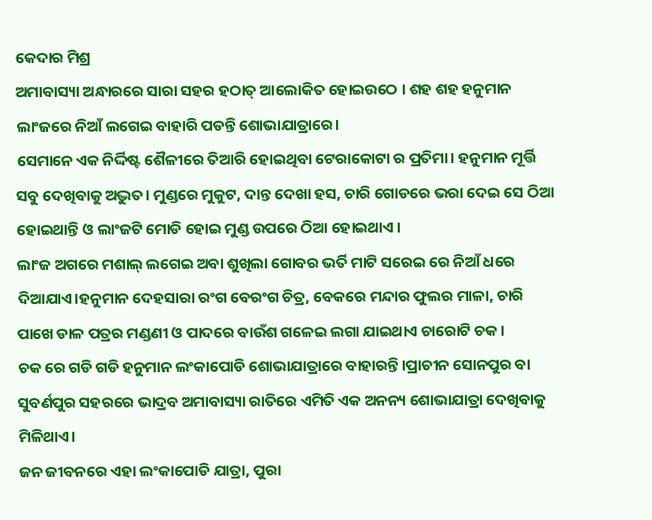କେଦାର ମିଶ୍ର
ଅମାବାସ୍ୟା ଅନ୍ଧାରରେ ସାରା ସହର ହଠାତ୍ ଆଲୋକିତ ହୋଇଉଠେ । ଶହ ଶହ ହନୁମାନ ଲାଂଜରେ ନିଆଁ ଲଗେଇ ବାହାରି ପଡନ୍ତି ଶୋଭାଯାତ୍ରାରେ।
ସେମାନେ ଏକ ନିର୍ଦ୍ଦିଷ୍ଟ ଶୈଳୀରେ ତିଆରି ହୋଇଥିବା ଟେରାକୋଟା ର ପ୍ରତିମା। ହନୁମାନ ମୂର୍ତ୍ତି ସବୁ ଦେଖିବାକୁ ଅଦ୍ଭୁତ। ମୁଣ୍ଡରେ ମୁକୁଟ, ଦାନ୍ତ ଦେଖା ହସ, ଚାରି ଗୋଡରେ ଭରା ଦେଇ ସେ ଠିଆ ହୋଇଥାନ୍ତି ଓ ଲାଂଜଟି ମୋଡି ହୋଇ ମୁଣ୍ଡ ଉପରେ ଠିଆ ହୋଇଥାଏ ।
ଲାଂଜ ଅଗରେ ମଶାଲ୍ ଲଗେଇ ଅବା ଶୁଖିଲା ଗୋବର ଭର୍ତି ମାଟି ସରେଇ ରେ ନିଆଁ ଧରେ ଦିଆଯାଏ।ହନୁମାନ ଦେହସାରା ରଂଗ ବେରଂଗ ଚିତ୍ର, ବେକରେ ମନ୍ଦାର ଫୁଲର ମାଳା, ଚାରି ପାଖେ ଡାଳ ପତ୍ରର ମଣ୍ଡଣୀ ଓ ପାଦରେ ବାଉଁଶ ଗଳେଇ ଲଗା ଯାଇଥାଏ ଚାରୋଟି ଚକ ।
ଚକ ରେ ଗଡି ଗଡି ହନୁମାନ ଲଂକାପୋଡି ଶୋଭାଯାତ୍ରାରେ ବାହାରନ୍ତି।ପ୍ରାଚୀନ ସୋନପୁର ବା ସୁବର୍ଣପୁର ସହରରେ ଭାଦ୍ରବ ଅମାବାସ୍ୟା ରାତିରେ ଏମିତି ଏକ ଅନନ୍ୟ ଶୋଭାଯାତ୍ରା ଦେଖିବାକୁ ମିଳିଥାଏ।
ଜନ ଜୀବନରେ ଏହା ଲଂକାପୋଡି ଯାତ୍ରା, ପୁରା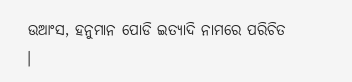ଉଆଂସ, ହନୁମାନ ପୋଡି ଇତ୍ୟାଦି ନାମରେ ପରିଚିତ ।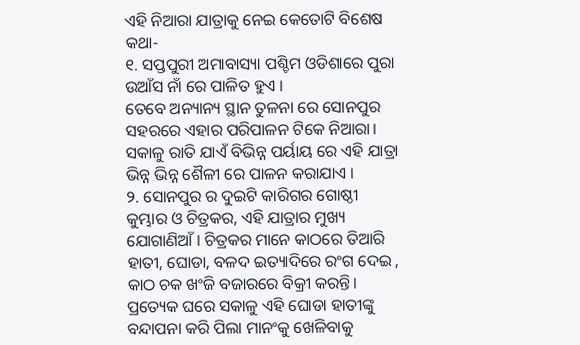ଏହି ନିଆରା ଯାତ୍ରାକୁ ନେଇ କେତୋଟି ବିଶେଷ କଥା-
୧. ସପ୍ତପୁରୀ ଅମାବାସ୍ୟା ପଶ୍ଚିମ ଓଡିଶାରେ ପୁରା ଉଆଁସ ନାଁ ରେ ପାଳିତ ହୁଏ ।
ତେବେ ଅନ୍ୟାନ୍ୟ ସ୍ଥାନ ତୁଳନା ରେ ସୋନପୁର ସହରରେ ଏହାର ପରିପାଳନ ଟିକେ ନିଆରା। ସକାଳୁ ରାତି ଯାଏଁ ବିଭିନ୍ନ ପର୍ୟାୟ ରେ ଏହି ଯାତ୍ରା ଭିନ୍ନ ଭିନ୍ନ ଶୈଳୀ ରେ ପାଳନ କରାଯାଏ ।
୨. ସୋନପୁର ର ଦୁଇଟି କାରିଗର ଗୋଷ୍ଠୀ କୁମ୍ଭାର ଓ ଚିତ୍ରକର, ଏହି ଯାତ୍ରାର ମୁଖ୍ୟ ଯୋଗାଣିଆଁ । ଚିତ୍ରକର ମାନେ କାଠରେ ତିଆରି ହାତୀ, ଘୋଡା, ବଳଦ ଇତ୍ୟାଦିରେ ରଂଗ ଦେଇ , କାଠ ଚକ ଖଂଜି ବଜାରରେ ବିକ୍ରୀ କରନ୍ତି।
ପ୍ରତ୍ୟେକ ଘରେ ସକାଳୁ ଏହି ଘୋଡା ହାତୀଙ୍କୁ ବନ୍ଦାପନା କରି ପିଲା ମାନଂକୁ ଖେଳିବାକୁ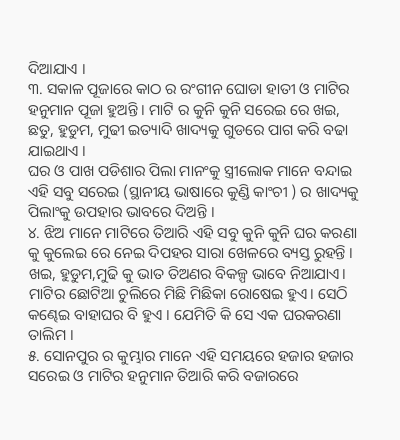ଦିଆଯାଏ ।
୩. ସକାଳ ପୂଜାରେ କାଠ ର ରଂଗୀନ ଘୋଡା ହାତୀ ଓ ମାଟିର ହନୁମାନ ପୂଜା ହୁଅନ୍ତି । ମାଟି ର କୁନି କୁନି ସରେଇ ରେ ଖଇ, ଛତୁ, ହୁଡୁମ, ମୁଢୀ ଇତ୍ୟାଦି ଖାଦ୍ୟକୁ ଗୁଡରେ ପାଗ କରି ବଢା ଯାଇଥାଏ ।
ଘର ଓ ପାଖ ପଡିଶାର ପିଲା ମାନଂକୁ ସ୍ତ୍ରୀଲୋକ ମାନେ ବନ୍ଦାଇ ଏହି ସବୁ ସରେଇ (ସ୍ଥାନୀୟ ଭାଷାରେ କୁଣ୍ଡି କାଂଚୀ ) ର ଖାଦ୍ୟକୁ ପିଲାଂକୁ ଉପହାର ଭାବରେ ଦିଅନ୍ତି ।
୪. ଝିଅ ମାନେ ମାଟିରେ ତିଆରି ଏହି ସବୁ କୁନି କୁନି ଘର କରଣା କୁ କୁଲେଇ ରେ ନେଇ ଦିପହର ସାରା ଖେଳରେ ବ୍ୟସ୍ତ ରୁହନ୍ତି । ଖଇ, ହୁଡୁମ,ମୁଢି କୁ ଭାତ ତିଅଣର ବିକଳ୍ପ ଭାବେ ନିଆଯାଏ।
ମାଟିର ଛୋଟିଆ ଚୁଲିରେ ମିଛି ମିଛିକା ରୋଷେଇ ହୁଏ। ସେଠି କଣ୍ଢେଇ ବାହାଘର ବି ହୁଏ । ଯେମିତି କି ସେ ଏକ ଘରକରଣା ତାଲିମ ।
୫. ସୋନପୁର ର କୁମ୍ଭାର ମାନେ ଏହି ସମୟରେ ହଜାର ହଜାର ସରେଇ ଓ ମାଟିର ହନୁମାନ ତିଆରି କରି ବଜାରରେ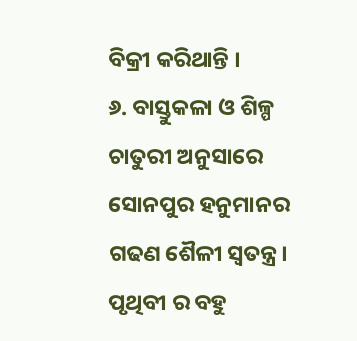ବିକ୍ରୀ କରିଥାନ୍ତି ।
୬. ବାସ୍ତୁକଳା ଓ ଶିଳ୍ପ ଚାତୁରୀ ଅନୁସାରେ ସୋନପୁର ହନୁମାନର ଗଢଣ ଶୈଳୀ ସ୍ବତନ୍ତ୍ର। ପୃଥିବୀ ର ବହୁ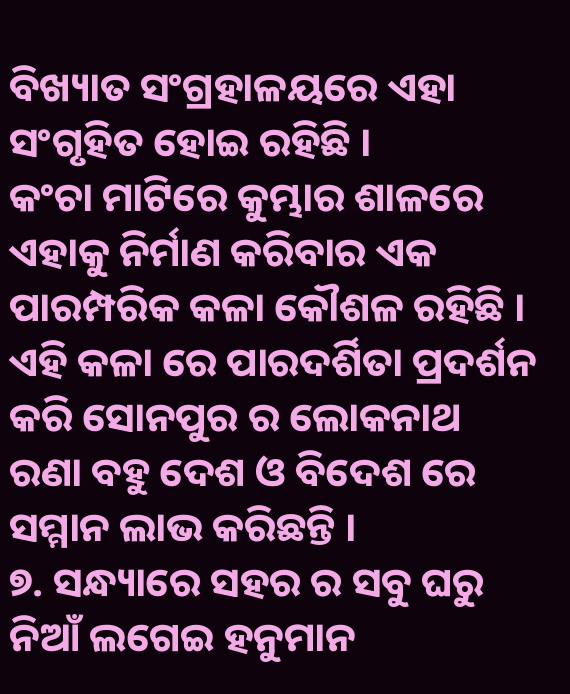ବିଖ୍ୟାତ ସଂଗ୍ରହାଳୟରେ ଏହା ସଂଗୃହିତ ହୋଇ ରହିଛି ।
କଂଚା ମାଟିରେ କୁମ୍ଭାର ଶାଳରେ ଏହାକୁ ନିର୍ମାଣ କରିବାର ଏକ ପାରମ୍ପରିକ କଳା କୌଶଳ ରହିଛି । ଏହି କଳା ରେ ପାରଦର୍ଶିତା ପ୍ରଦର୍ଶନ କରି ସୋନପୁର ର ଲୋକନାଥ ରଣା ବହୁ ଦେଶ ଓ ବିଦେଶ ରେ ସମ୍ମାନ ଲାଭ କରିଛନ୍ତି ।
୭. ସନ୍ଧ୍ୟାରେ ସହର ର ସବୁ ଘରୁ ନିଆଁ ଲଗେଇ ହନୁମାନ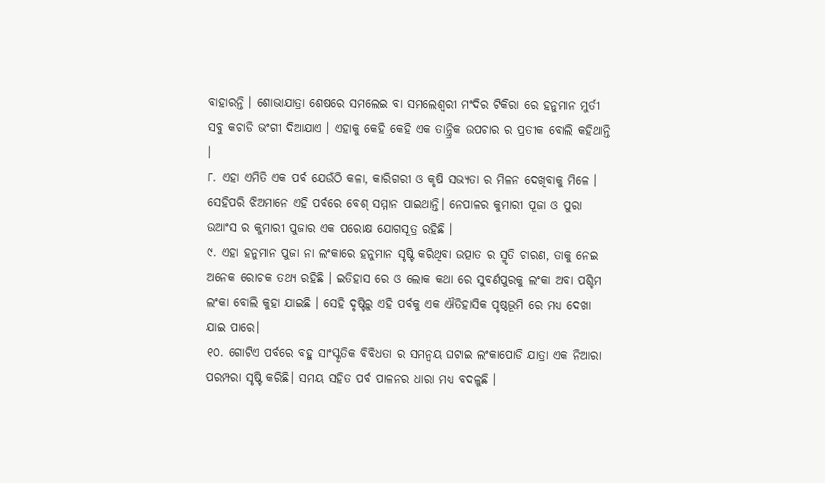ବାହାରନ୍ତି । ଶୋଭାଯାତ୍ରା ଶେଷରେ ସମଲେଇ ବା ସମଲେଶ୍ବରୀ ମଂଦିର ଟିକିରା ରେ ହନୁମାନ ମୁର୍ତୀ ସବୁ କଚାଡି ଭଂଗୀ ଦିଆଯାଏ । ଏହାକୁ କେହି କେହି ଏକ ତାନ୍ତ୍ରିକ ଉପଚାର ର ପ୍ରତୀକ ବୋଲି କହିଥାନ୍ତି ।
୮. ଏହା ଏମିତି ଏକ ପର୍ବ ଯେଉଁଠି କଳା, କାରିଗରୀ ଓ କୃଷି ସଭ୍ୟତା ର ମିଳନ ଦେଖିବାକୁ ମିଳେ । ସେହିପରି ଝିଅମାନେ ଏହି ପର୍ବରେ ବେଶ୍ ସମ୍ମାନ ପାଇଥାନ୍ତି। ନେପାଳର କୁମାରୀ ପୂଜା ଓ ପୁରା ଉଆଂସ ର କୁମାରୀ ପୁଜାର ଏକ ପରୋକ୍ଷ ଯୋଗସୂତ୍ର ରହିଛି ।
୯. ଏହା ହନୁମାନ ପୁଜା ନା ଲଂକାରେ ହନୁମାନ ସୃଷ୍ଟି କରିଥିବା ଉତ୍ପାତ ର ସ୍ମୃତି ଚାରଣ, ତାକୁ ନେଇ ଅନେକ ରୋଚକ ତଥ୍ୟ ରହିଛି । ଇତିହାସ ରେ ଓ ଲୋକ କଥା ରେ ସୁବର୍ଣପୁରକୁ ଲଂକା ଅବା ପଶ୍ଚିମ ଲଂକା ବୋଲି କୁହା ଯାଇଛି । ସେହି ଦୃଷ୍ଟିରୁ ଏହି ପର୍ବକୁ ଏକ ଐତିହାସିକ ପୃଷ୍ଠଭୂମି ରେ ମଧ୍ୟ ଦେଖା ଯାଇ ପାରେ।
୧୦. ଗୋଟିଏ ପର୍ବରେ ବହୁ ସାଂସ୍କୃତିକ ବିବିଧତା ର ସମନ୍ବୟ ଘଟାଇ ଲଂକାପୋଡି ଯାତ୍ରା ଏକ ନିଆରା ପରମ୍ପରା ସୃଷ୍ଟି କରିଛି। ସମୟ ସହିତ ପର୍ବ ପାଳନର ଧାରା ମଧ୍ୟ ବଦଳୁଛି ।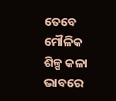ତେବେ ମୌଳିକ ଶିଳ୍ପ କଳା ଭାବରେ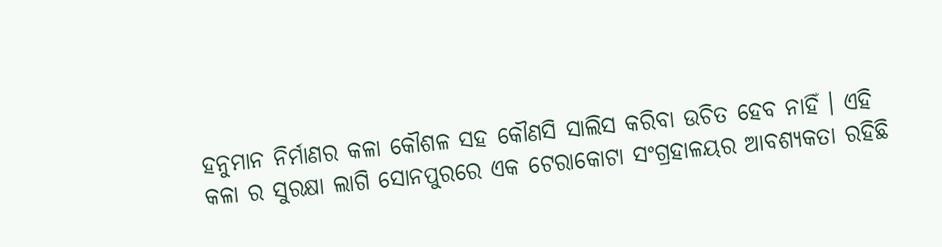ହନୁମାନ ନିର୍ମାଣର କଳା କୌଶଳ ସହ କୌଣସି ସାଲିସ କରିବା ଉଚିତ ହେବ ନାହିଁ । ଏହି କଳା ର ସୁରକ୍ଷା ଲାଗି ସୋନପୁରରେ ଏକ ଟେରାକୋଟା ସଂଗ୍ରହାଳୟର ଆବଶ୍ୟକତା ରହିଛି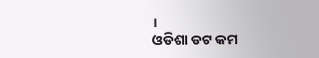।
ଓଡିଶା ଡଟ କମ